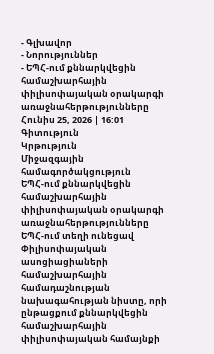- Գլխավոր
- Նորություններ
- ԵՊՀ-ում քննարկվեցին համաշխարհային փիլիսոփայական օրակարգի առաջնահերթությունները
Հունիս 25, 2026 | 16:01
Գիտություն
Կրթություն
Միջազգային համագործակցություն
ԵՊՀ-ում քննարկվեցին համաշխարհային փիլիսոփայական օրակարգի առաջնահերթությունները
ԵՊՀ-ում տեղի ունեցավ Փիլիսոփայական ասոցիացիաների համաշխարհային համադաշնության նախագահության նիստը, որի ընթացքում քննարկվեցին համաշխարհային փիլիսոփայական համայնքի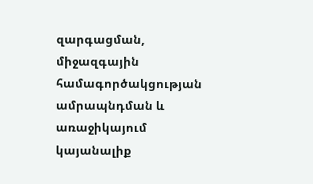զարգացման, միջազգային համագործակցության ամրապնդման և առաջիկայում կայանալիք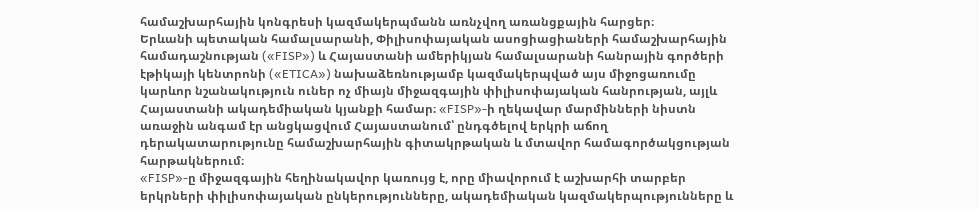համաշխարհային կոնգրեսի կազմակերպմանն առնչվող առանցքային հարցեր։
Երևանի պետական համալսարանի, Փիլիսոփայական ասոցիացիաների համաշխարհային համադաշնության («FISP») և Հայաստանի ամերիկյան համալսարանի հանրային գործերի էթիկայի կենտրոնի («ETICA») նախաձեռնությամբ կազմակերպված այս միջոցառումը կարևոր նշանակություն ուներ ոչ միայն միջազգային փիլիսոփայական հանրության, այլև Հայաստանի ակադեմիական կյանքի համար։ «FISP»-ի ղեկավար մարմինների նիստն առաջին անգամ էր անցկացվում Հայաստանում՝ ընդգծելով երկրի աճող դերակատարությունը համաշխարհային գիտակրթական և մտավոր համագործակցության հարթակներում։
«FISP»-ը միջազգային հեղինակավոր կառույց է, որը միավորում է աշխարհի տարբեր երկրների փիլիսոփայական ընկերությունները, ակադեմիական կազմակերպությունները և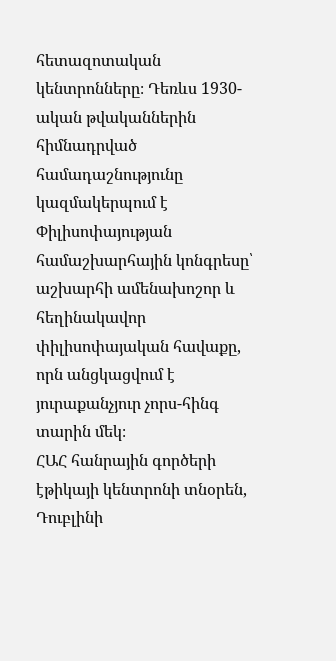հետազոտական կենտրոնները։ Դեռևս 1930-ական թվականներին հիմնադրված համադաշնությունը կազմակերպում է Փիլիսոփայության համաշխարհային կոնգրեսը՝ աշխարհի ամենախոշոր և հեղինակավոր փիլիսոփայական հավաքը, որն անցկացվում է յուրաքանչյուր չորս-հինգ տարին մեկ։
ՀԱՀ հանրային գործերի էթիկայի կենտրոնի տնօրեն, Դուբլինի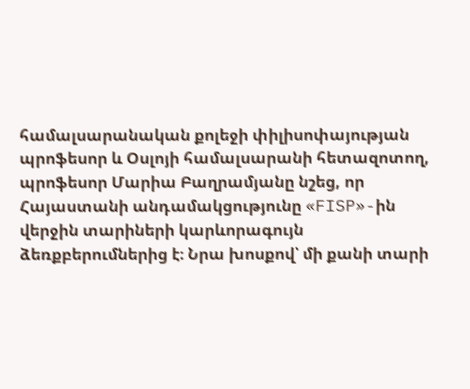համալսարանական քոլեջի փիլիսոփայության պրոֆեսոր և Օսլոյի համալսարանի հետազոտող, պրոֆեսոր Մարիա Բաղրամյանը նշեց, որ Հայաստանի անդամակցությունը «FISP»-ին վերջին տարիների կարևորագույն ձեռքբերումներից է։ Նրա խոսքով՝ մի քանի տարի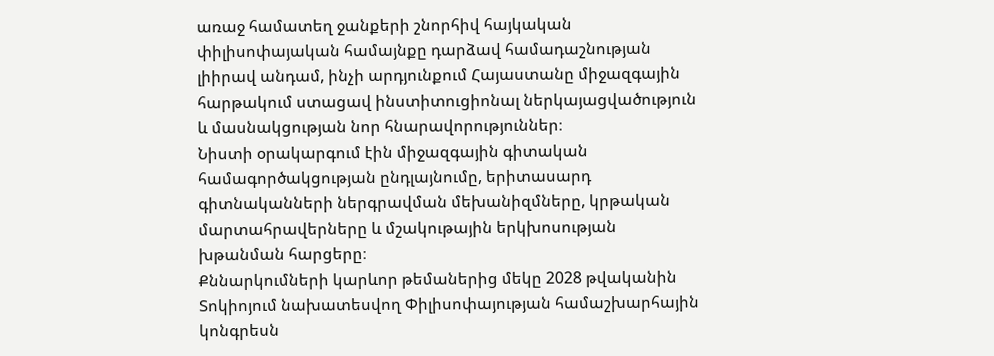առաջ համատեղ ջանքերի շնորհիվ հայկական փիլիսոփայական համայնքը դարձավ համադաշնության լիիրավ անդամ, ինչի արդյունքում Հայաստանը միջազգային հարթակում ստացավ ինստիտուցիոնալ ներկայացվածություն և մասնակցության նոր հնարավորություններ։
Նիստի օրակարգում էին միջազգային գիտական համագործակցության ընդլայնումը, երիտասարդ գիտնականների ներգրավման մեխանիզմները, կրթական մարտահրավերները և մշակութային երկխոսության խթանման հարցերը։
Քննարկումների կարևոր թեմաներից մեկը 2028 թվականին Տոկիոյում նախատեսվող Փիլիսոփայության համաշխարհային կոնգրեսն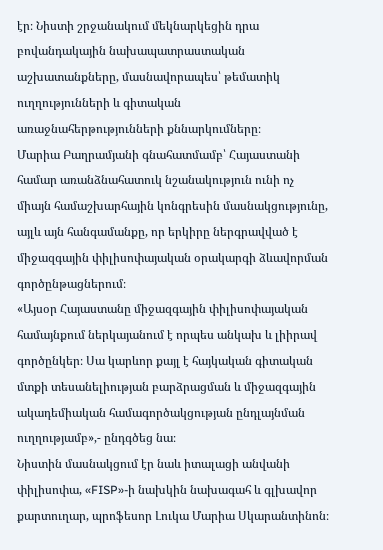էր։ Նիստի շրջանակում մեկնարկեցին դրա բովանդակային նախապատրաստական աշխատանքները, մասնավորապես՝ թեմատիկ ուղղությունների և գիտական առաջնահերթությունների քննարկումները։
Մարիա Բաղրամյանի գնահատմամբ՝ Հայաստանի համար առանձնահատուկ նշանակություն ունի ոչ միայն համաշխարհային կոնգրեսին մասնակցությունը, այլև այն հանգամանքը, որ երկիրը ներգրավված է միջազգային փիլիսոփայական օրակարգի ձևավորման գործընթացներում։
«Այսօր Հայաստանը միջազգային փիլիսոփայական համայնքում ներկայանում է որպես անկախ և լիիրավ գործընկեր։ Սա կարևոր քայլ է հայկական գիտական մտքի տեսանելիության բարձրացման և միջազգային ակադեմիական համագործակցության ընդլայնման ուղղությամբ»,- ընդգծեց նա։
Նիստին մասնակցում էր նաև իտալացի անվանի փիլիսոփա, «FISP»-ի նախկին նախագահ և գլխավոր քարտուղար, պրոֆեսոր Լուկա Մարիա Սկարանտինոն։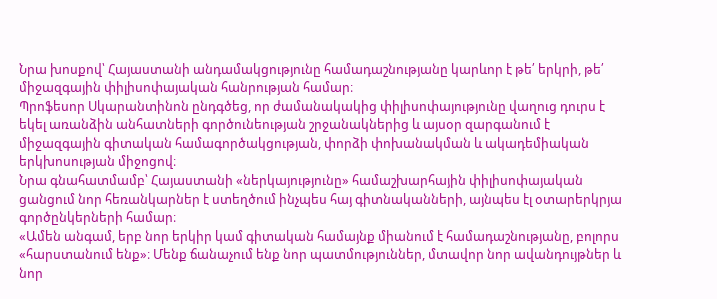Նրա խոսքով՝ Հայաստանի անդամակցությունը համադաշնությանը կարևոր է թե՛ երկրի, թե՛ միջազգային փիլիսոփայական հանրության համար։
Պրոֆեսոր Սկարանտինոն ընդգծեց, որ ժամանակակից փիլիսոփայությունը վաղուց դուրս է եկել առանձին անհատների գործունեության շրջանակներից և այսօր զարգանում է միջազգային գիտական համագործակցության, փորձի փոխանակման և ակադեմիական երկխոսության միջոցով։
Նրա գնահատմամբ՝ Հայաստանի «ներկայությունը» համաշխարհային փիլիսոփայական ցանցում նոր հեռանկարներ է ստեղծում ինչպես հայ գիտնականների, այնպես էլ օտարերկրյա գործընկերների համար։
«Ամեն անգամ, երբ նոր երկիր կամ գիտական համայնք միանում է համադաշնությանը, բոլորս «հարստանում ենք»։ Մենք ճանաչում ենք նոր պատմություններ, մտավոր նոր ավանդույթներ և նոր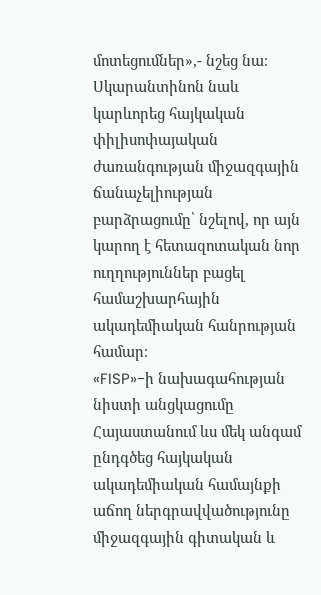մոտեցումներ»,- նշեց նա։
Սկարանտինոն նաև կարևորեց հայկական փիլիսոփայական ժառանգության միջազգային ճանաչելիության բարձրացումը՝ նշելով, որ այն կարող է հետազոտական նոր ուղղություններ բացել համաշխարհային ակադեմիական հանրության համար։
«FISP»-ի նախագահության նիստի անցկացումը Հայաստանում ևս մեկ անգամ ընդգծեց հայկական ակադեմիական համայնքի աճող ներգրավվածությունը միջազգային գիտական և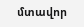մտավոր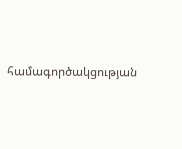համագործակցության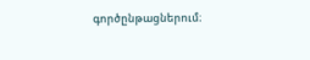գործընթացներում։